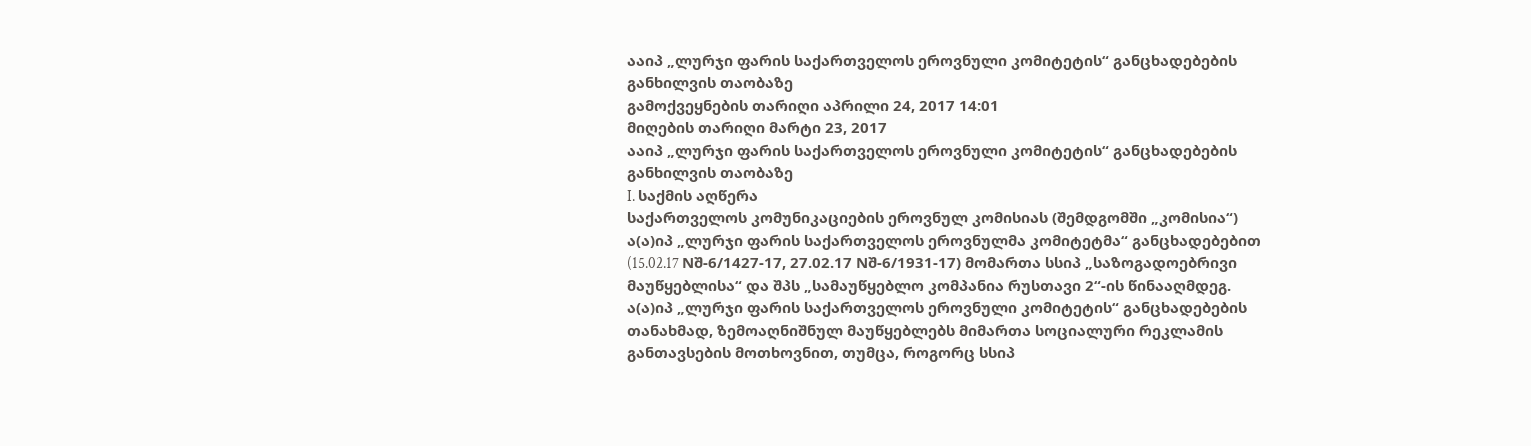ააიპ „ლურჯი ფარის საქართველოს ეროვნული კომიტეტის“ განცხადებების განხილვის თაობაზე
გამოქვეყნების თარიღი აპრილი 24, 2017 14:01
მიღების თარიღი მარტი 23, 2017
ააიპ „ლურჯი ფარის საქართველოს ეროვნული კომიტეტის“ განცხადებების განხილვის თაობაზე
I. საქმის აღწერა
საქართველოს კომუნიკაციების ეროვნულ კომისიას (შემდგომში „კომისია“) ა(ა)იპ „ლურჯი ფარის საქართველოს ეროვნულმა კომიტეტმა“ განცხადებებით (15.02.17 Nშ-6/1427-17, 27.02.17 Nშ-6/1931-17) მომართა სსიპ „საზოგადოებრივი მაუწყებლისა“ და შპს „სამაუწყებლო კომპანია რუსთავი 2“-ის წინააღმდეგ. ა(ა)იპ „ლურჯი ფარის საქართველოს ეროვნული კომიტეტის“ განცხადებების თანახმად, ზემოაღნიშნულ მაუწყებლებს მიმართა სოციალური რეკლამის განთავსების მოთხოვნით, თუმცა, როგორც სსიპ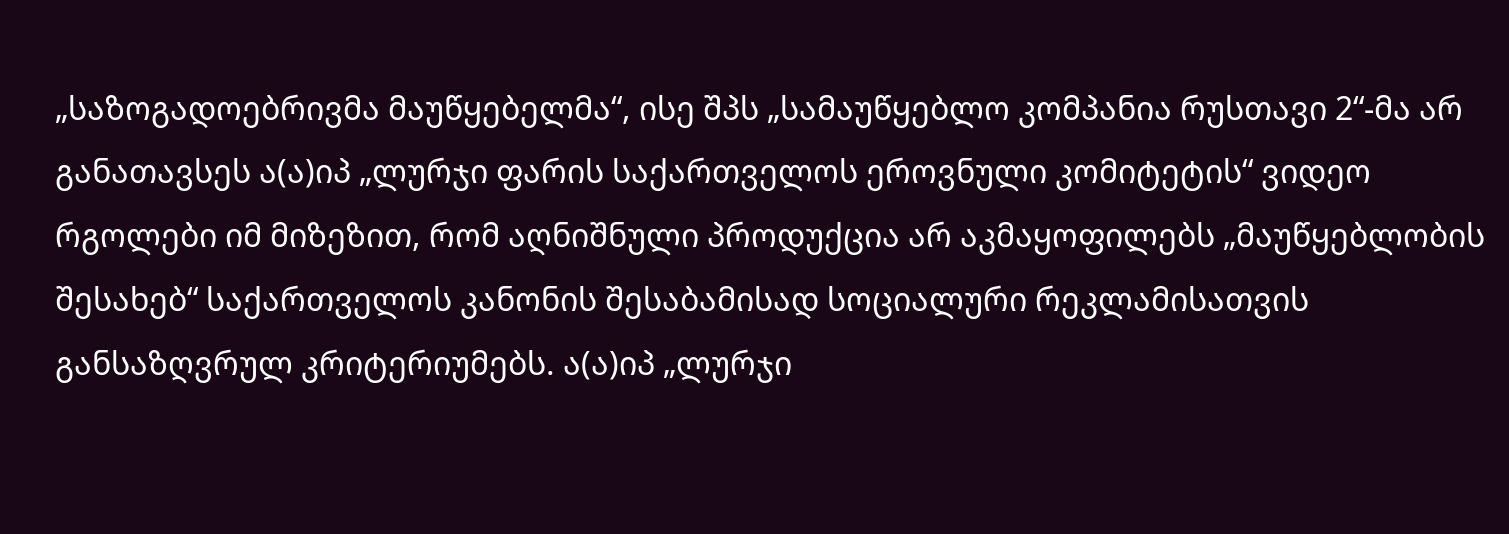„საზოგადოებრივმა მაუწყებელმა“, ისე შპს „სამაუწყებლო კომპანია რუსთავი 2“-მა არ განათავსეს ა(ა)იპ „ლურჯი ფარის საქართველოს ეროვნული კომიტეტის“ ვიდეო რგოლები იმ მიზეზით, რომ აღნიშნული პროდუქცია არ აკმაყოფილებს „მაუწყებლობის შესახებ“ საქართველოს კანონის შესაბამისად სოციალური რეკლამისათვის განსაზღვრულ კრიტერიუმებს. ა(ა)იპ „ლურჯი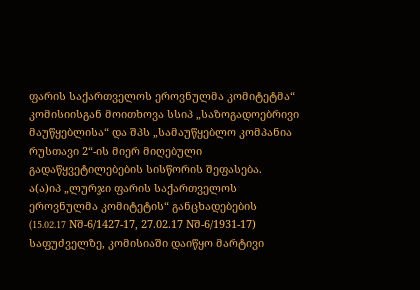ფარის საქართველოს ეროვნულმა კომიტეტმა“ კომისიისგან მოითხოვა სსიპ „საზოგადოებრივი მაუწყებლისა“ და შპს „სამაუწყებლო კომპანია რუსთავი 2“-ის მიერ მიღებული გადაწყვეტილებების სისწორის შეფასება.
ა(ა)იპ „ლურჯი ფარის საქართველოს ეროვნულმა კომიტეტის“ განცხადებების (15.02.17 Nშ-6/1427-17, 27.02.17 Nშ-6/1931-17) საფუძველზე, კომისიაში დაიწყო მარტივი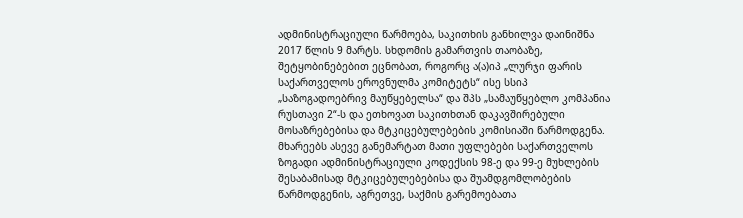ადმინისტრაციული წარმოება, საკითხის განხილვა დაინიშნა 2017 წლის 9 მარტს. სხდომის გამართვის თაობაზე, შეტყობინებებით ეცნობათ, როგორც ა(ა)იპ „ლურჯი ფარის საქართველოს ეროვნულმა კომიტეტს“ ისე სსიპ „საზოგადოებრივ მაუწყებელსა“ და შპს „სამაუწყებლო კომპანია რუსთავი 2“-ს და ეთხოვათ საკითხთან დაკავშირებული მოსაზრებებისა და მტკიცებულებების კომისიაში წარმოდგენა. მხარეებს ასევე განემარტათ მათი უფლებები საქართველოს ზოგადი ადმინისტრაციული კოდექსის 98-ე და 99-ე მუხლების შესაბამისად მტკიცებულებებისა და შუამდგომლობების წარმოდგენის, აგრეთვე, საქმის გარემოებათა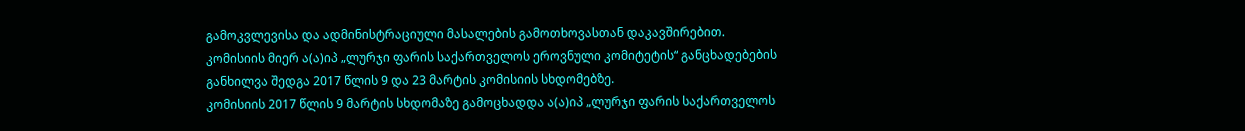გამოკვლევისა და ადმინისტრაციული მასალების გამოთხოვასთან დაკავშირებით.
კომისიის მიერ ა(ა)იპ „ლურჯი ფარის საქართველოს ეროვნული კომიტეტის“ განცხადებების განხილვა შედგა 2017 წლის 9 და 23 მარტის კომისიის სხდომებზე.
კომისიის 2017 წლის 9 მარტის სხდომაზე გამოცხადდა ა(ა)იპ „ლურჯი ფარის საქართველოს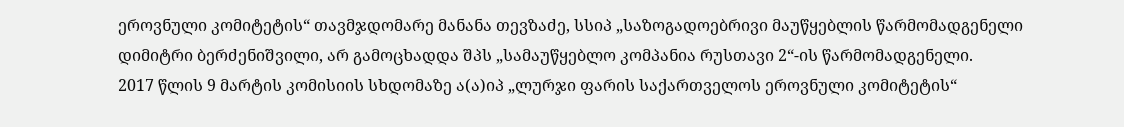ეროვნული კომიტეტის“ თავმჯდომარე მანანა თევზაძე, სსიპ „საზოგადოებრივი მაუწყებლის წარმომადგენელი დიმიტრი ბერძენიშვილი, არ გამოცხადდა შპს „სამაუწყებლო კომპანია რუსთავი 2“-ის წარმომადგენელი.
2017 წლის 9 მარტის კომისიის სხდომაზე ა(ა)იპ „ლურჯი ფარის საქართველოს ეროვნული კომიტეტის“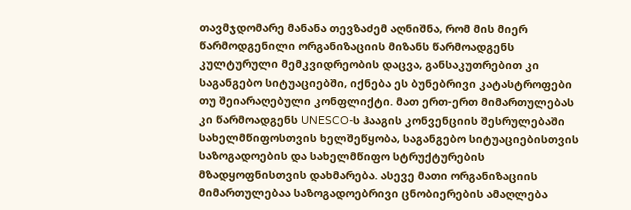თავმჯდომარე მანანა თევზაძემ აღნიშნა, რომ მის მიერ წარმოდგენილი ორგანიზაციის მიზანს წარმოადგენს კულტურული მემკვიდრეობის დაცვა, განსაკუთრებით კი საგანგებო სიტუაციებში, იქნება ეს ბუნებრივი კატასტროფები თუ შეიარაღებული კონფლიქტი. მათ ერთ-ერთ მიმართულებას კი წარმოადგენს UNESCO-ს ჰააგის კონვენციის შესრულებაში სახელმწიფოსთვის ხელშეწყობა, საგანგებო სიტუაციებისთვის საზოგადოების და სახელმწიფო სტრუქტურების მზადყოფნისთვის დახმარება. ასევე მათი ორგანიზაციის მიმართულებაა საზოგადოებრივი ცნობიერების ამაღლება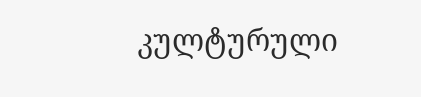კულტურული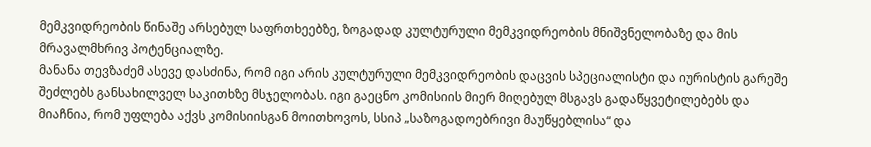მემკვიდრეობის წინაშე არსებულ საფრთხეებზე, ზოგადად კულტურული მემკვიდრეობის მნიშვნელობაზე და მის მრავალმხრივ პოტენციალზე.
მანანა თევზაძემ ასევე დასძინა, რომ იგი არის კულტურული მემკვიდრეობის დაცვის სპეციალისტი და იურისტის გარეშე შეძლებს განსახილველ საკითხზე მსჯელობას. იგი გაეცნო კომისიის მიერ მიღებულ მსგავს გადაწყვეტილებებს და მიაჩნია, რომ უფლება აქვს კომისიისგან მოითხოვოს, სსიპ „საზოგადოებრივი მაუწყებლისა“ და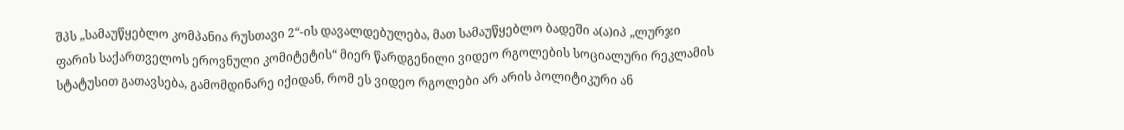შპს „სამაუწყებლო კომპანია რუსთავი 2“-ის დავალდებულება, მათ სამაუწყებლო ბადეში ა(ა)იპ „ლურჯი ფარის საქართველოს ეროვნული კომიტეტის“ მიერ წარდგენილი ვიდეო რგოლების სოციალური რეკლამის სტატუსით გათავსება, გამომდინარე იქიდან, რომ ეს ვიდეო რგოლები არ არის პოლიტიკური ან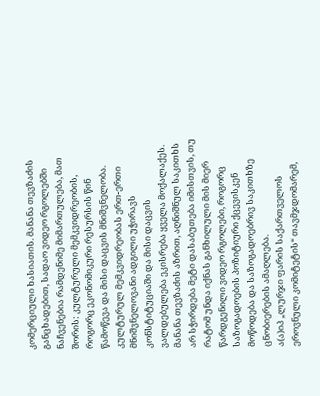კომერციული ხასიათის. მანანა თევზაძის განცხადებით, სადაო ვიდეო რგოლებში ნაჩვენებია რამდენიმე მიმართულება, მათ შორის: კულტურული მემკვიდრეობის, როგორც ეკონომიკური რესურსის წინ წამოწევა და მისი დაცვის მნიშვნელობა. კულტურულ მემკვიდრეობას ერთ-ერთი მნიშვნელოვანი ადგილი უჭირავს კონსტიტუციაში და მისი დაცვის ვალდებულება ეკისრება ყველა მოქალაქეს. მანანა თევზაძის აზრით, აღნიშნულ საკითხს არ სჭირდება მეტი დასაბუთება იმისთვის, თუ რატომ უნდა იქნას განხილული მის მიერ წარდგენილი ვიდეო რგოლები, როგორც საზოგადოების პოზიტიური ქცევისკენ მოწოდება და საზოგადოებრივ საკითხზე ცნობიერების ამაღლება.
ა(ა)იპ „ლურჯი ფარის საქართველოს ეროვნული კომიტეტის“ თავმჯდომარემ,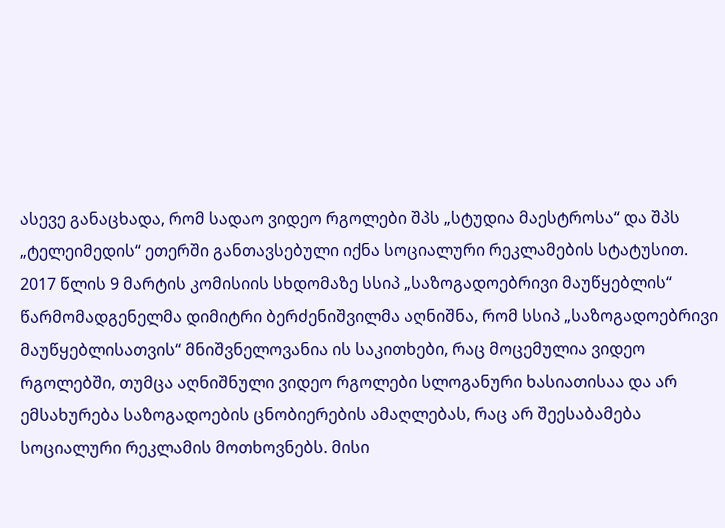ასევე განაცხადა, რომ სადაო ვიდეო რგოლები შპს „სტუდია მაესტროსა“ და შპს „ტელეიმედის“ ეთერში განთავსებული იქნა სოციალური რეკლამების სტატუსით.
2017 წლის 9 მარტის კომისიის სხდომაზე სსიპ „საზოგადოებრივი მაუწყებლის“ წარმომადგენელმა დიმიტრი ბერძენიშვილმა აღნიშნა, რომ სსიპ „საზოგადოებრივი მაუწყებლისათვის“ მნიშვნელოვანია ის საკითხები, რაც მოცემულია ვიდეო რგოლებში, თუმცა აღნიშნული ვიდეო რგოლები სლოგანური ხასიათისაა და არ ემსახურება საზოგადოების ცნობიერების ამაღლებას, რაც არ შეესაბამება სოციალური რეკლამის მოთხოვნებს. მისი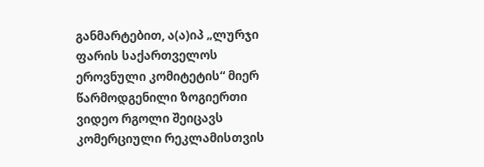განმარტებით, ა(ა)იპ „ლურჯი ფარის საქართველოს ეროვნული კომიტეტის“ მიერ წარმოდგენილი ზოგიერთი ვიდეო რგოლი შეიცავს კომერციული რეკლამისთვის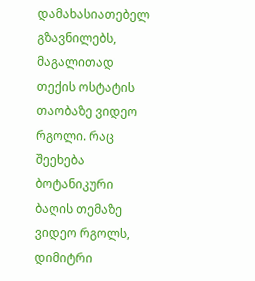დამახასიათებელ გზავნილებს, მაგალითად თექის ოსტატის თაობაზე ვიდეო რგოლი. რაც შეეხება ბოტანიკური ბაღის თემაზე ვიდეო რგოლს, დიმიტრი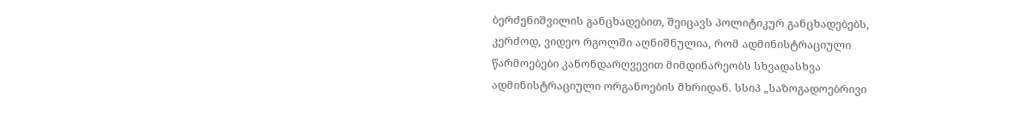ბერძენიშვილის განცხადებით, შეიცავს პოლიტიკურ განცხადებებს, კერძოდ, ვიდეო რგოლში აღნიშნულია, რომ ადმინისტრაციული წარმოებები კანონდარღვევით მიმდინარეობს სხვადასხვა ადმინისტრაციული ორგანოების მხრიდან. სსიპ „საზოგადოებრივი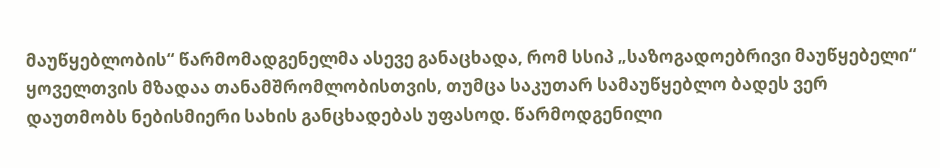მაუწყებლობის“ წარმომადგენელმა ასევე განაცხადა, რომ სსიპ „საზოგადოებრივი მაუწყებელი“ ყოველთვის მზადაა თანამშრომლობისთვის, თუმცა საკუთარ სამაუწყებლო ბადეს ვერ დაუთმობს ნებისმიერი სახის განცხადებას უფასოდ. წარმოდგენილი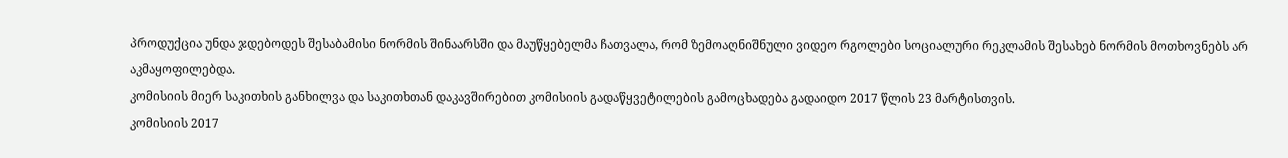პროდუქცია უნდა ჯდებოდეს შესაბამისი ნორმის შინაარსში და მაუწყებელმა ჩათვალა, რომ ზემოაღნიშნული ვიდეო რგოლები სოციალური რეკლამის შესახებ ნორმის მოთხოვნებს არ აკმაყოფილებდა.
კომისიის მიერ საკითხის განხილვა და საკითხთან დაკავშირებით კომისიის გადაწყვეტილების გამოცხადება გადაიდო 2017 წლის 23 მარტისთვის.
კომისიის 2017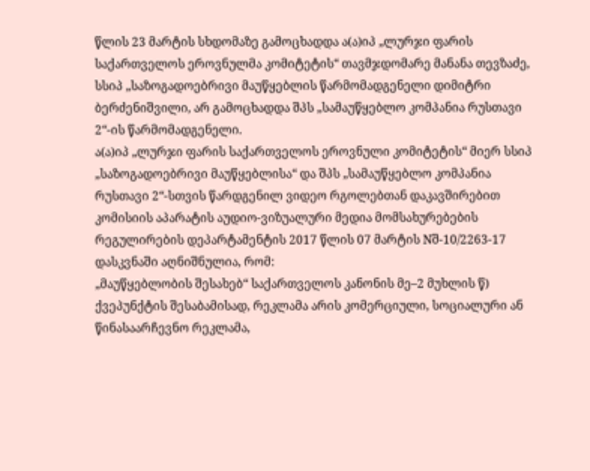წლის 23 მარტის სხდომაზე გამოცხადდა ა(ა)იპ „ლურჯი ფარის საქართველოს ეროვნულმა კომიტეტის“ თავმჯდომარე მანანა თევზაძე, სსიპ „საზოგადოებრივი მაუწყებლის წარმომადგენელი დიმიტრი ბერძენიშვილი, არ გამოცხადდა შპს „სამაუწყებლო კომპანია რუსთავი 2“-ის წარმომადგენელი.
ა(ა)იპ „ლურჯი ფარის საქართველოს ეროვნული კომიტეტის“ მიერ სსიპ „საზოგადოებრივი მაუწყებლისა“ და შპს „სამაუწყებლო კომპანია რუსთავი 2“-სთვის წარდგენილ ვიდეო რგოლებთან დაკავშირებით კომისიის აპარატის აუდიო-ვიზუალური მედია მომსახურებების რეგულირების დეპარტამენტის 2017 წლის 07 მარტის Nშ-10/2263-17 დასკვნაში აღნიშნულია, რომ:
„მაუწყებლობის შესახებ“ საქართველოს კანონის მე–2 მუხლის წ) ქვეპუნქტის შესაბამისად, რეკლამა არის კომერციული, სოციალური ან წინასაარჩევნო რეკლამა,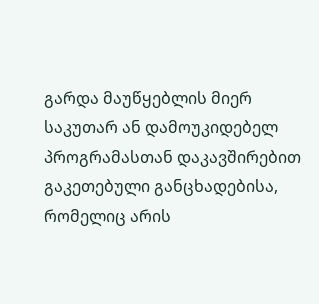გარდა მაუწყებლის მიერ საკუთარ ან დამოუკიდებელ პროგრამასთან დაკავშირებით გაკეთებული განცხადებისა, რომელიც არის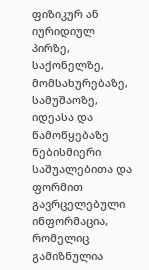ფიზიკურ ან იურიდიულ პირზე, საქონელზე, მომსახურებაზე, სამუშაოზე, იდეასა და წამოწყებაზე ნებისმიერი საშუალებითა და ფორმით გავრცელებული ინფორმაცია, რომელიც გამიზნულია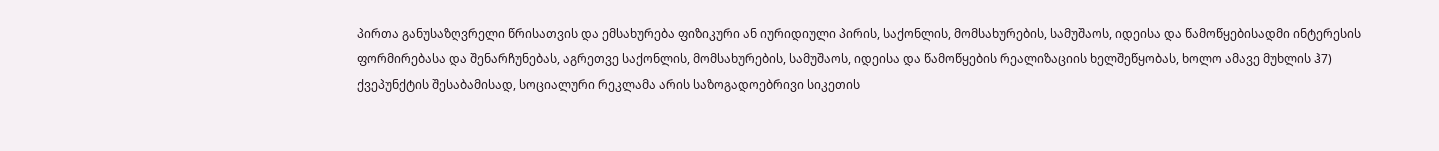პირთა განუსაზღვრელი წრისათვის და ემსახურება ფიზიკური ან იურიდიული პირის, საქონლის, მომსახურების, სამუშაოს, იდეისა და წამოწყებისადმი ინტერესის ფორმირებასა და შენარჩუნებას, აგრეთვე საქონლის, მომსახურების, სამუშაოს, იდეისა და წამოწყების რეალიზაციის ხელშეწყობას, ხოლო ამავე მუხლის ჰ7) ქვეპუნქტის შესაბამისად, სოციალური რეკლამა არის საზოგადოებრივი სიკეთის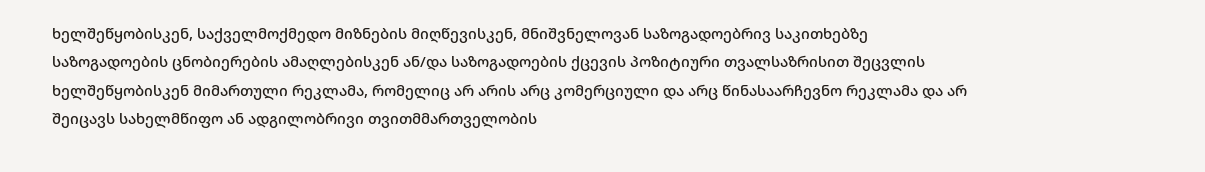ხელშეწყობისკენ, საქველმოქმედო მიზნების მიღწევისკენ, მნიშვნელოვან საზოგადოებრივ საკითხებზე საზოგადოების ცნობიერების ამაღლებისკენ ან/და საზოგადოების ქცევის პოზიტიური თვალსაზრისით შეცვლის ხელშეწყობისკენ მიმართული რეკლამა, რომელიც არ არის არც კომერციული და არც წინასაარჩევნო რეკლამა და არ შეიცავს სახელმწიფო ან ადგილობრივი თვითმმართველობის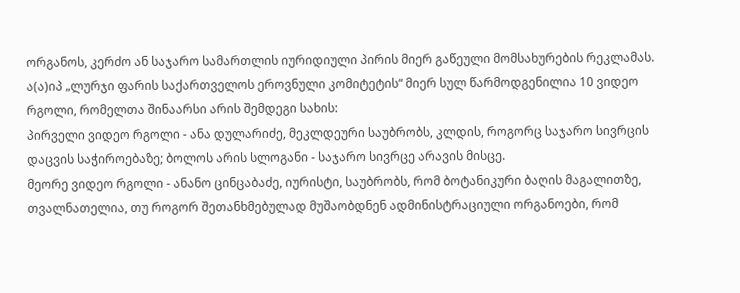ორგანოს, კერძო ან საჯარო სამართლის იურიდიული პირის მიერ გაწეული მომსახურების რეკლამას.
ა(ა)იპ „ლურჯი ფარის საქართველოს ეროვნული კომიტეტის“ მიერ სულ წარმოდგენილია 10 ვიდეო რგოლი, რომელთა შინაარსი არის შემდეგი სახის:
პირველი ვიდეო რგოლი - ანა დულარიძე, მეკლდეური საუბრობს, კლდის, როგორც საჯარო სივრცის დაცვის საჭიროებაზე; ბოლოს არის სლოგანი - საჯარო სივრცე არავის მისცე.
მეორე ვიდეო რგოლი - ანანო ცინცაბაძე, იურისტი, საუბრობს, რომ ბოტანიკური ბაღის მაგალითზე, თვალნათელია, თუ როგორ შეთანხმებულად მუშაობდნენ ადმინისტრაციული ორგანოები, რომ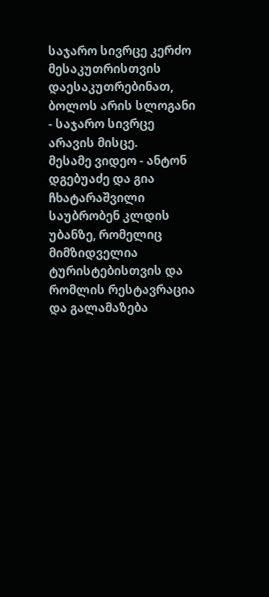საჯარო სივრცე კერძო მესაკუთრისთვის დაესაკუთრებინათ, ბოლოს არის სლოგანი - საჯარო სივრცე არავის მისცე.
მესამე ვიდეო - ანტონ დგებუაძე და გია ჩხატარაშვილი საუბრობენ კლდის უბანზე, რომელიც მიმზიდველია ტურისტებისთვის და რომლის რესტავრაცია და გალამაზება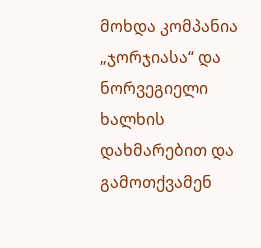მოხდა კომპანია „ჯორჯიასა“ და ნორვეგიელი ხალხის დახმარებით და გამოთქვამენ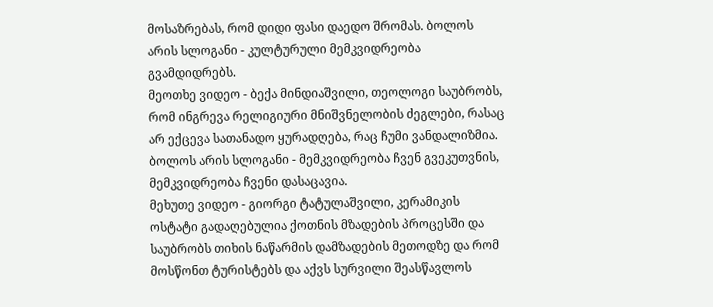მოსაზრებას, რომ დიდი ფასი დაედო შრომას. ბოლოს არის სლოგანი - კულტურული მემკვიდრეობა გვამდიდრებს.
მეოთხე ვიდეო - ბექა მინდიაშვილი, თეოლოგი საუბრობს, რომ ინგრევა რელიგიური მნიშვნელობის ძეგლები, რასაც არ ექცევა სათანადო ყურადღება, რაც ჩუმი ვანდალიზმია. ბოლოს არის სლოგანი - მემკვიდრეობა ჩვენ გვეკუთვნის, მემკვიდრეობა ჩვენი დასაცავია.
მეხუთე ვიდეო - გიორგი ტატულაშვილი, კერამიკის ოსტატი გადაღებულია ქოთნის მზადების პროცესში და საუბრობს თიხის ნაწარმის დამზადების მეთოდზე და რომ მოსწონთ ტურისტებს და აქვს სურვილი შეასწავლოს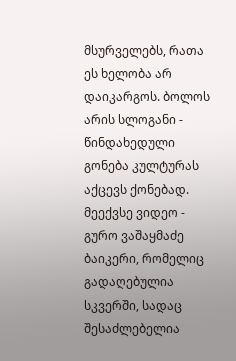მსურველებს, რათა ეს ხელობა არ დაიკარგოს. ბოლოს არის სლოგანი - წინდახედული გონება კულტურას აქცევს ქონებად.
მეექვსე ვიდეო - გურო ვაშაყმაძე ბაიკერი, რომელიც გადაღებულია სკვერში, სადაც შესაძლებელია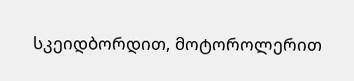სკეიდბორდით, მოტოროლერით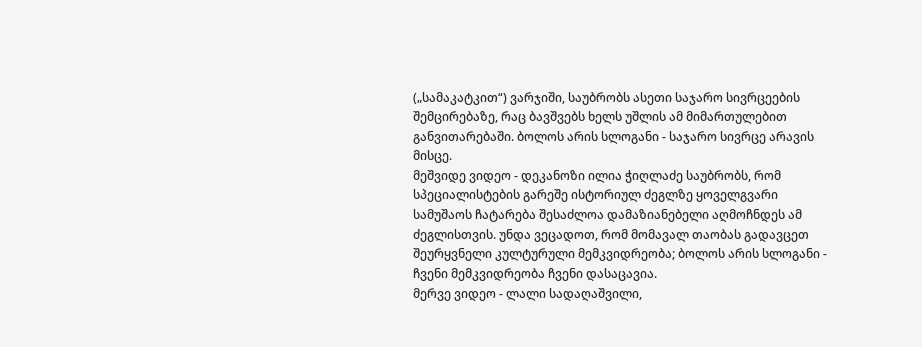(„სამაკატკით“) ვარჯიში, საუბრობს ასეთი საჯარო სივრცეების შემცირებაზე, რაც ბავშვებს ხელს უშლის ამ მიმართულებით განვითარებაში. ბოლოს არის სლოგანი - საჯარო სივრცე არავის მისცე.
მეშვიდე ვიდეო - დეკანოზი ილია ჭიღლაძე საუბრობს, რომ სპეციალისტების გარეშე ისტორიულ ძეგლზე ყოველგვარი სამუშაოს ჩატარება შესაძლოა დამაზიანებელი აღმოჩნდეს ამ ძეგლისთვის. უნდა ვეცადოთ, რომ მომავალ თაობას გადავცეთ შეურყვნელი კულტურული მემკვიდრეობა; ბოლოს არის სლოგანი - ჩვენი მემკვიდრეობა ჩვენი დასაცავია.
მერვე ვიდეო - ლალი სადაღაშვილი,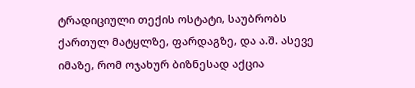ტრადიციული თექის ოსტატი, საუბრობს ქართულ მატყლზე, ფარდაგზე, და ა.შ. ასევე იმაზე, რომ ოჯახურ ბიზნესად აქცია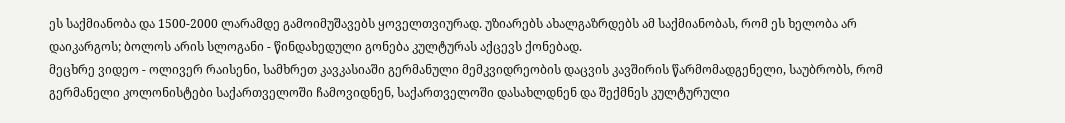ეს საქმიანობა და 1500-2000 ლარამდე გამოიმუშავებს ყოველთვიურად. უზიარებს ახალგაზრდებს ამ საქმიანობას, რომ ეს ხელობა არ დაიკარგოს; ბოლოს არის სლოგანი - წინდახედული გონება კულტურას აქცევს ქონებად.
მეცხრე ვიდეო - ოლივერ რაისენი, სამხრეთ კავკასიაში გერმანული მემკვიდრეობის დაცვის კავშირის წარმომადგენელი, საუბრობს, რომ გერმანელი კოლონისტები საქართველოში ჩამოვიდნენ, საქართველოში დასახლდნენ და შექმნეს კულტურული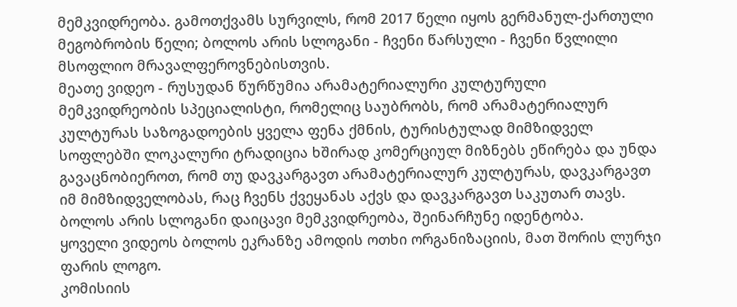მემკვიდრეობა. გამოთქვამს სურვილს, რომ 2017 წელი იყოს გერმანულ-ქართული მეგობრობის წელი; ბოლოს არის სლოგანი - ჩვენი წარსული - ჩვენი წვლილი მსოფლიო მრავალფეროვნებისთვის.
მეათე ვიდეო - რუსუდან წურწუმია არამატერიალური კულტურული მემკვიდრეობის სპეციალისტი, რომელიც საუბრობს, რომ არამატერიალურ კულტურას საზოგადოების ყველა ფენა ქმნის, ტურისტულად მიმზიდველ სოფლებში ლოკალური ტრადიცია ხშირად კომერციულ მიზნებს ეწირება და უნდა გავაცნობიეროთ, რომ თუ დავკარგავთ არამატერიალურ კულტურას, დავკარგავთ იმ მიმზიდველობას, რაც ჩვენს ქვეყანას აქვს და დავკარგავთ საკუთარ თავს. ბოლოს არის სლოგანი დაიცავი მემკვიდრეობა, შეინარჩუნე იდენტობა.
ყოველი ვიდეოს ბოლოს ეკრანზე ამოდის ოთხი ორგანიზაციის, მათ შორის ლურჯი ფარის ლოგო.
კომისიის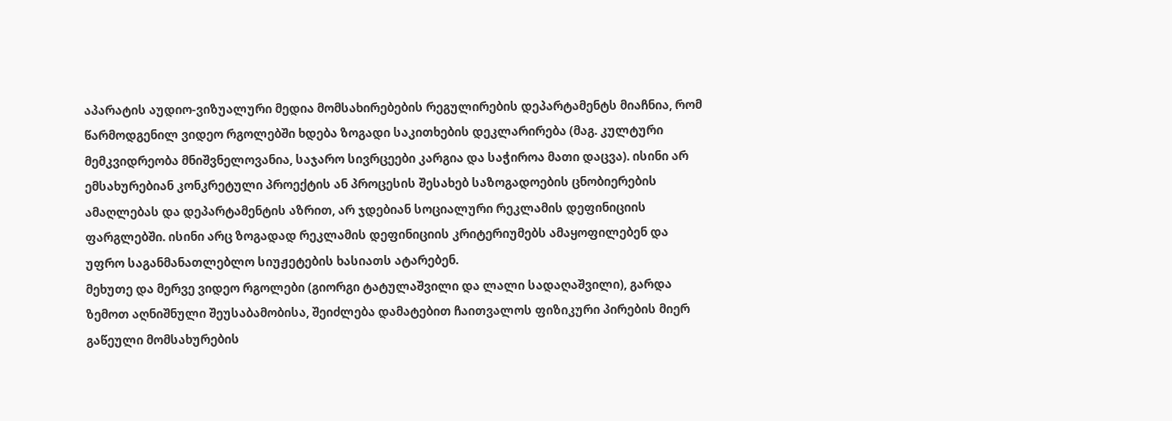აპარატის აუდიო-ვიზუალური მედია მომსახირებების რეგულირების დეპარტამენტს მიაჩნია, რომ წარმოდგენილ ვიდეო რგოლებში ხდება ზოგადი საკითხების დეკლარირება (მაგ. კულტური მემკვიდრეობა მნიშვნელოვანია, საჯარო სივრცეები კარგია და საჭიროა მათი დაცვა). ისინი არ ემსახურებიან კონკრეტული პროექტის ან პროცესის შესახებ საზოგადოების ცნობიერების ამაღლებას და დეპარტამენტის აზრით, არ ჯდებიან სოციალური რეკლამის დეფინიციის ფარგლებში. ისინი არც ზოგადად რეკლამის დეფინიციის კრიტერიუმებს ამაყოფილებენ და უფრო საგანმანათლებლო სიუჟეტების ხასიათს ატარებენ.
მეხუთე და მერვე ვიდეო რგოლები (გიორგი ტატულაშვილი და ლალი სადაღაშვილი), გარდა ზემოთ აღნიშნული შეუსაბამობისა, შეიძლება დამატებით ჩაითვალოს ფიზიკური პირების მიერ გაწეული მომსახურების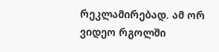რეკლამირებად. ამ ორ ვიდეო რგოლში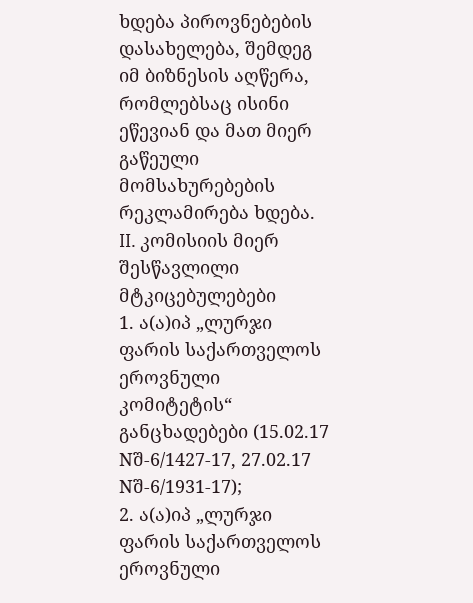ხდება პიროვნებების დასახელება, შემდეგ იმ ბიზნესის აღწერა, რომლებსაც ისინი ეწევიან და მათ მიერ გაწეული მომსახურებების რეკლამირება ხდება.
II. კომისიის მიერ შესწავლილი მტკიცებულებები
1. ა(ა)იპ „ლურჯი ფარის საქართველოს ეროვნული კომიტეტის“ განცხადებები (15.02.17 Nშ-6/1427-17, 27.02.17 Nშ-6/1931-17);
2. ა(ა)იპ „ლურჯი ფარის საქართველოს ეროვნული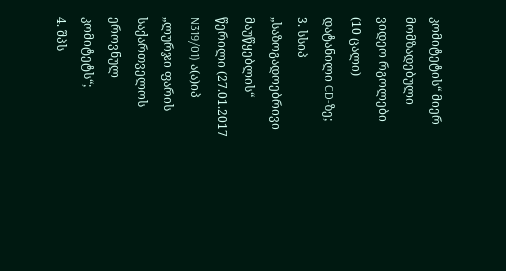კომიტეტის“ მიერ მომზადებული ვიდეო რგოლები (10 ცალი) დატანილი CD-ზე;
3. სსიპ „საზოგადოებრივი მაუწყებლის“ წერილი (27.01.2017 N319/01) ა(ა)იპ „ლურჯი ფარის საქართველოს ეროვნულ კომიტეტს“;
4. შპს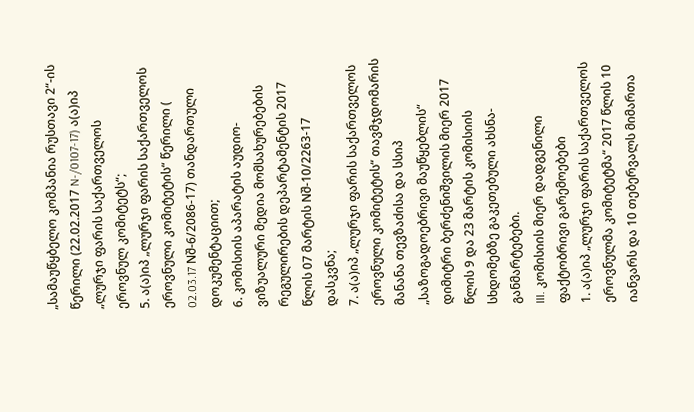„სამაუწყბელო კომპანია რუსთავი 2“-ის წერილი (22.02.2017 N-/0107-17) ა(ა)იპ „ლურჯი ფარის საქართველოს ეროვნულ კომიტეტს“;
5. ა(ა)იპ „ლურჯი ფარის საქართველოს ეროვნული კომიტეტის“ წერილი ( 02.03.17 Nშ-6/2086-17) თანდართული დოკუმენტაციით;
6. კომისიის აპარატის აუდიო-ვიზუალური მედია მომსახურებების რეგულირების დეპარტამენტის 2017 წლის 07 მარტის Nშ-10/2263-17 დასკვნა;
7. ა(ა)იპ „ლურჯი ფარის საქართველოს ეროვნული კომიტეტის“ თავმჯდომარის მანანა თევზაძისა და სსიპ „საზოგადოებრივი მაუწყებლის“ დიმიტრი ბერძენიშვილის მიერ 2017 წლის 9 და 23 მარტის კომისიის სხდომებზე გაკეთებული ახსნა-განმარტებები.
III. კომისიის მიერ დადგენილი ფაქტობრივი გარემოებები
1. ა(ა)იპ „ლურჯი ფარის საქართველოს ეროვნულმა კომიტეტმა“ 2017 წლის 10 იანვარს და 10 თებერვალს მიმართა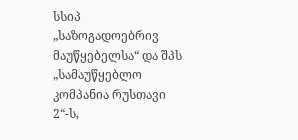სსიპ „საზოგადოებრივ მაუწყებელსა“ და შპს „სამაუწყებლო კომპანია რუსთავი 2“-ს,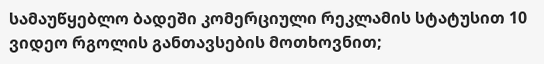სამაუწყებლო ბადეში კომერციული რეკლამის სტატუსით 10 ვიდეო რგოლის განთავსების მოთხოვნით;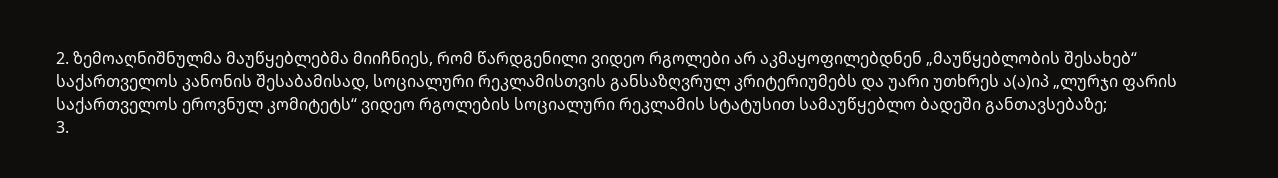2. ზემოაღნიშნულმა მაუწყებლებმა მიიჩნიეს, რომ წარდგენილი ვიდეო რგოლები არ აკმაყოფილებდნენ „მაუწყებლობის შესახებ“ საქართველოს კანონის შესაბამისად, სოციალური რეკლამისთვის განსაზღვრულ კრიტერიუმებს და უარი უთხრეს ა(ა)იპ „ლურჯი ფარის საქართველოს ეროვნულ კომიტეტს“ ვიდეო რგოლების სოციალური რეკლამის სტატუსით სამაუწყებლო ბადეში განთავსებაზე;
3.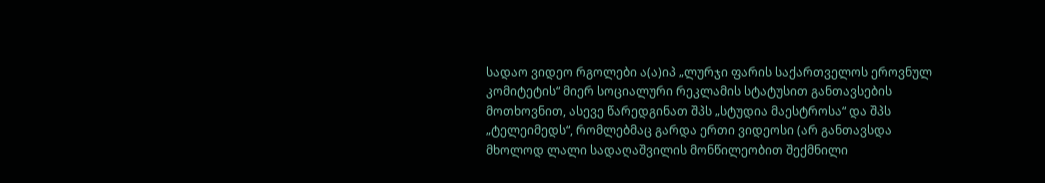სადაო ვიდეო რგოლები ა(ა)იპ „ლურჯი ფარის საქართველოს ეროვნულ კომიტეტის“ მიერ სოციალური რეკლამის სტატუსით განთავსების მოთხოვნით, ასევე წარედგინათ შპს „სტუდია მაესტროსა“ და შპს „ტელეიმედს“, რომლებმაც გარდა ერთი ვიდეოსი (არ განთავსდა მხოლოდ ლალი სადაღაშვილის მონწილეობით შექმნილი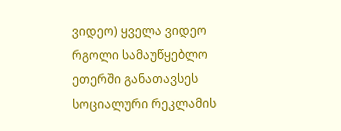ვიდეო) ყველა ვიდეო რგოლი სამაუწყებლო ეთერში განათავსეს სოციალური რეკლამის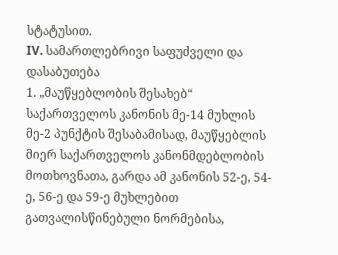სტატუსით.
IV. სამართლებრივი საფუძველი და დასაბუთება
1. „მაუწყებლობის შესახებ“ საქართველოს კანონის მე-14 მუხლის მე-2 პუნქტის შესაბამისად, მაუწყებლის მიერ საქართველოს კანონმდებლობის მოთხოვნათა, გარდა ამ კანონის 52-ე, 54-ე, 56-ე და 59-ე მუხლებით გათვალისწინებული ნორმებისა,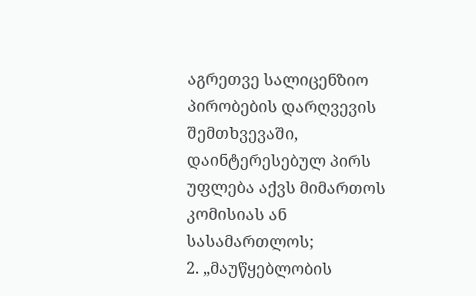აგრეთვე სალიცენზიო პირობების დარღვევის შემთხვევაში, დაინტერესებულ პირს უფლება აქვს მიმართოს კომისიას ან სასამართლოს;
2. „მაუწყებლობის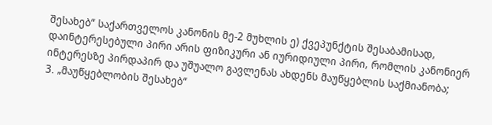შესახებ“ საქართველოს კანონის მე-2 მუხლის ე) ქვეპუნქტის შესაბამისად, დაინტერესებული პირი არის ფიზიკური ან იურიდიული პირი, რომლის კანონიერ ინტერესზე პირდაპირ და უშუალო გავლენას ახდენს მაუწყებლის საქმიანობა;
3. „მაუწყებლობის შესახებ“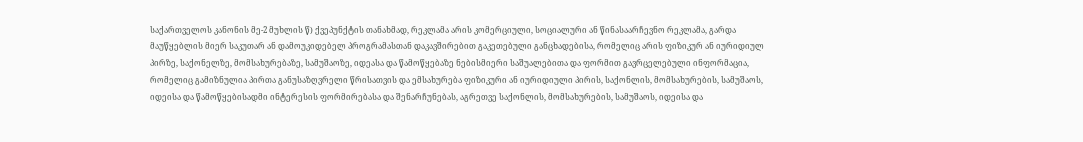საქართველოს კანონის მე-2 მუხლის წ) ქვეპუნქტის თანახმად, რეკლამა არის კომერციული, სოციალური ან წინასაარჩევნო რეკლამა, გარდა მაუწყებლის მიერ საკუთარ ან დამოუკიდებელ პროგრამასთან დაკავშირებით გაკეთებული განცხადებისა, რომელიც არის ფიზიკურ ან იურიდიულ პირზე, საქონელზე, მომსახურებაზე, სამუშაოზე, იდეასა და წამოწყებაზე ნებისმიერი საშუალებითა და ფორმით გავრცელებული ინფორმაცია, რომელიც გამიზნულია პირთა განუსაზღვრელი წრისათვის და ემსახურება ფიზიკური ან იურიდიული პირის, საქონლის, მომსახურების, სამუშაოს, იდეისა და წამოწყებისადმი ინტერესის ფორმირებასა და შენარჩუნებას, აგრეთვე საქონლის, მომსახურების, სამუშაოს, იდეისა და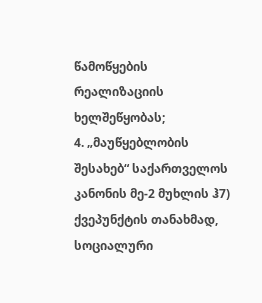წამოწყების რეალიზაციის ხელშეწყობას;
4. „მაუწყებლობის შესახებ“ საქართველოს კანონის მე-2 მუხლის ჰ7) ქვეპუნქტის თანახმად, სოციალური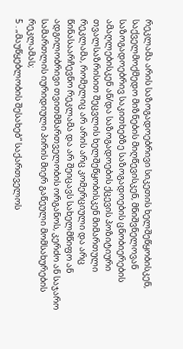რეკლამა არის საზოგადოებრივი სიკეთის ხელშეწყობისკენ, საქველმოქმედო მიზნების მიღწევისკენ, მნიშვნელოვან საზოგადოებრივ საკითხებზე საზოგადოების ცნობიერების ამაღლებისკენ ან/და საზოგადოების ქცევის პოზიტიური თვალსაზრისით შეცვლის ხელშეწყობისკენ მიმართული რეკლამა, რომელიც არ არის არც კომერციული და არც წინასაარჩევნო რეკლამა და არ შეიცავს სახელმწიფო ან ადგილობრივი თვითმმართველობის ორგანოს, კერძო ან საჯარო სამართლის იურიდიული პირის მიერ გაწეული მომსახურების რეკლამას;
5 . „მაუწყებლობის შესახებ“ საქართველოს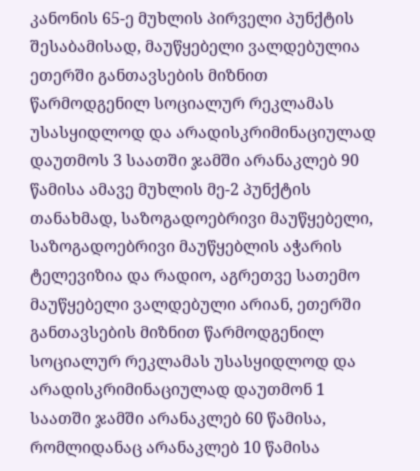კანონის 65-ე მუხლის პირველი პუნქტის შესაბამისად, მაუწყებელი ვალდებულია ეთერში განთავსების მიზნით წარმოდგენილ სოციალურ რეკლამას უსასყიდლოდ და არადისკრიმინაციულად დაუთმოს 3 საათში ჯამში არანაკლებ 90 წამისა ამავე მუხლის მე-2 პუნქტის თანახმად, საზოგადოებრივი მაუწყებელი, საზოგადოებრივი მაუწყებლის აჭარის ტელევიზია და რადიო, აგრეთვე სათემო მაუწყებელი ვალდებული არიან, ეთერში განთავსების მიზნით წარმოდგენილ სოციალურ რეკლამას უსასყიდლოდ და არადისკრიმინაციულად დაუთმონ 1 საათში ჯამში არანაკლებ 60 წამისა, რომლიდანაც არანაკლებ 10 წამისა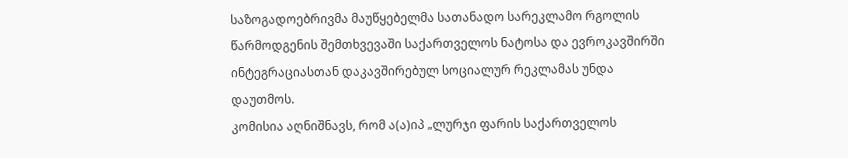საზოგადოებრივმა მაუწყებელმა სათანადო სარეკლამო რგოლის წარმოდგენის შემთხვევაში საქართველოს ნატოსა და ევროკავშირში ინტეგრაციასთან დაკავშირებულ სოციალურ რეკლამას უნდა დაუთმოს.
კომისია აღნიშნავს, რომ ა(ა)იპ „ლურჯი ფარის საქართველოს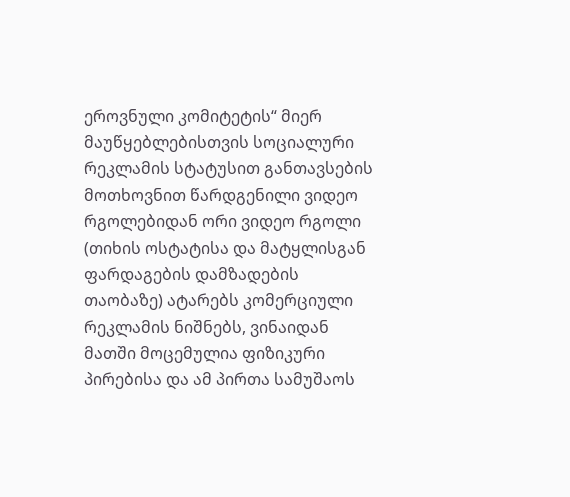ეროვნული კომიტეტის“ მიერ მაუწყებლებისთვის სოციალური რეკლამის სტატუსით განთავსების მოთხოვნით წარდგენილი ვიდეო რგოლებიდან ორი ვიდეო რგოლი (თიხის ოსტატისა და მატყლისგან ფარდაგების დამზადების თაობაზე) ატარებს კომერციული რეკლამის ნიშნებს, ვინაიდან მათში მოცემულია ფიზიკური პირებისა და ამ პირთა სამუშაოს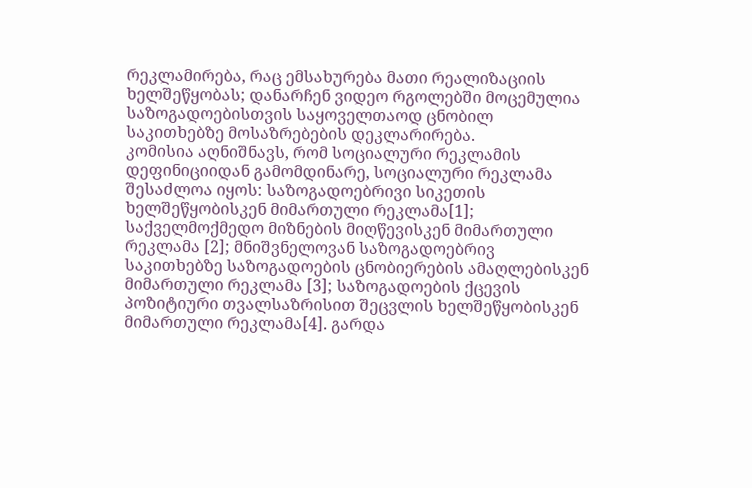რეკლამირება, რაც ემსახურება მათი რეალიზაციის ხელშეწყობას; დანარჩენ ვიდეო რგოლებში მოცემულია საზოგადოებისთვის საყოველთაოდ ცნობილ საკითხებზე მოსაზრებების დეკლარირება.
კომისია აღნიშნავს, რომ სოციალური რეკლამის დეფინიციიდან გამომდინარე, სოციალური რეკლამა შესაძლოა იყოს: საზოგადოებრივი სიკეთის ხელშეწყობისკენ მიმართული რეკლამა[1]; საქველმოქმედო მიზნების მიღწევისკენ მიმართული რეკლამა [2]; მნიშვნელოვან საზოგადოებრივ საკითხებზე საზოგადოების ცნობიერების ამაღლებისკენ მიმართული რეკლამა [3]; საზოგადოების ქცევის პოზიტიური თვალსაზრისით შეცვლის ხელშეწყობისკენ მიმართული რეკლამა[4]. გარდა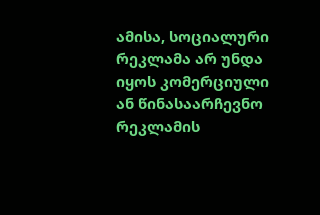ამისა, სოციალური რეკლამა არ უნდა იყოს კომერციული ან წინასაარჩევნო რეკლამის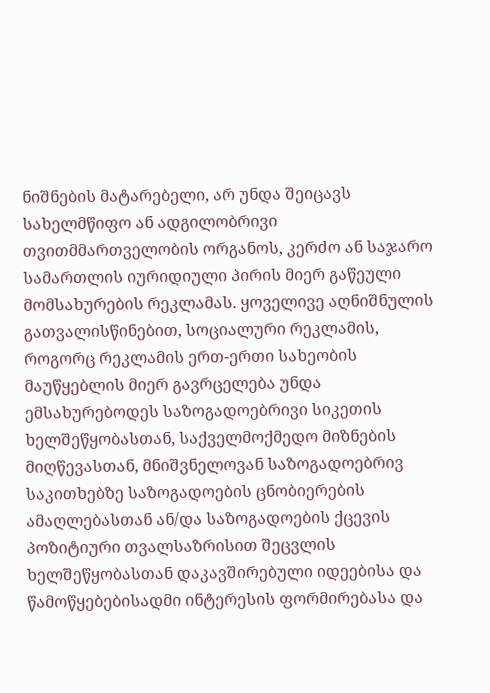ნიშნების მატარებელი, არ უნდა შეიცავს სახელმწიფო ან ადგილობრივი თვითმმართველობის ორგანოს, კერძო ან საჯარო სამართლის იურიდიული პირის მიერ გაწეული მომსახურების რეკლამას. ყოველივე აღნიშნულის გათვალისწინებით, სოციალური რეკლამის, როგორც რეკლამის ერთ-ერთი სახეობის მაუწყებლის მიერ გავრცელება უნდა ემსახურებოდეს საზოგადოებრივი სიკეთის ხელშეწყობასთან, საქველმოქმედო მიზნების მიღწევასთან, მნიშვნელოვან საზოგადოებრივ საკითხებზე საზოგადოების ცნობიერების ამაღლებასთან ან/და საზოგადოების ქცევის პოზიტიური თვალსაზრისით შეცვლის ხელშეწყობასთან დაკავშირებული იდეებისა და წამოწყებებისადმი ინტერესის ფორმირებასა და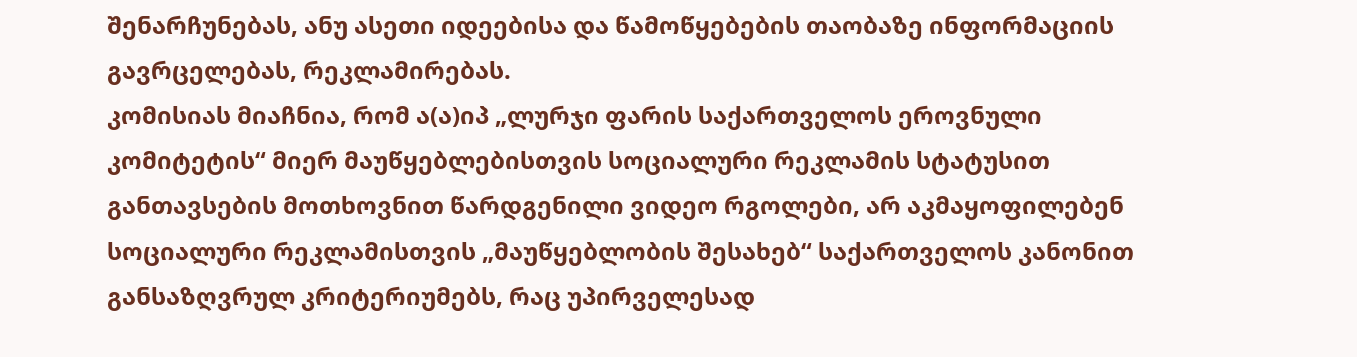შენარჩუნებას, ანუ ასეთი იდეებისა და წამოწყებების თაობაზე ინფორმაციის გავრცელებას, რეკლამირებას.
კომისიას მიაჩნია, რომ ა(ა)იპ „ლურჯი ფარის საქართველოს ეროვნული კომიტეტის“ მიერ მაუწყებლებისთვის სოციალური რეკლამის სტატუსით განთავსების მოთხოვნით წარდგენილი ვიდეო რგოლები, არ აკმაყოფილებენ სოციალური რეკლამისთვის „მაუწყებლობის შესახებ“ საქართველოს კანონით განსაზღვრულ კრიტერიუმებს, რაც უპირველესად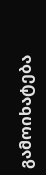გამოიხატება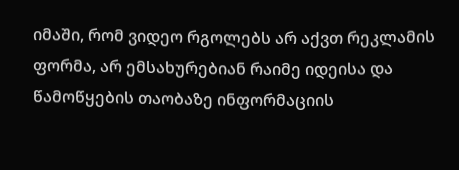იმაში, რომ ვიდეო რგოლებს არ აქვთ რეკლამის ფორმა, არ ემსახურებიან რაიმე იდეისა და წამოწყების თაობაზე ინფორმაციის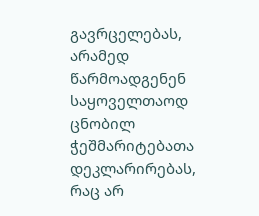გავრცელებას, არამედ წარმოადგენენ საყოველთაოდ ცნობილ ჭეშმარიტებათა დეკლარირებას, რაც არ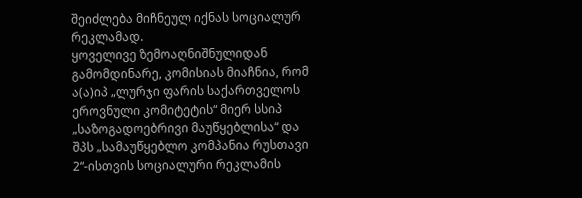შეიძლება მიჩნეულ იქნას სოციალურ რეკლამად.
ყოველივე ზემოაღნიშნულიდან გამომდინარე, კომისიას მიაჩნია, რომ ა(ა)იპ „ლურჯი ფარის საქართველოს ეროვნული კომიტეტის“ მიერ სსიპ „საზოგადოებრივი მაუწყებლისა“ და შპს „სამაუწყებლო კომპანია რუსთავი 2“-ისთვის სოციალური რეკლამის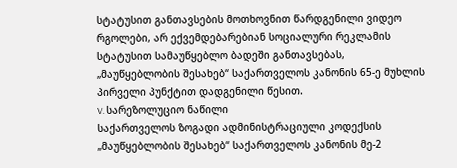სტატუსით განთავსების მოთხოვნით წარდგენილი ვიდეო რგოლები, არ ექვემდებარებიან სოციალური რეკლამის სტატუსით სამაუწყებლო ბადეში განთავსებას, „მაუწყებლობის შესახებ“ საქართველოს კანონის 65-ე მუხლის პირველი პუნქტით დადგენილი წესით.
V. სარეზოლუციო ნაწილი
საქართველოს ზოგადი ადმინისტრაციული კოდექსის „მაუწყებლობის შესახებ“ საქართველოს კანონის მე-2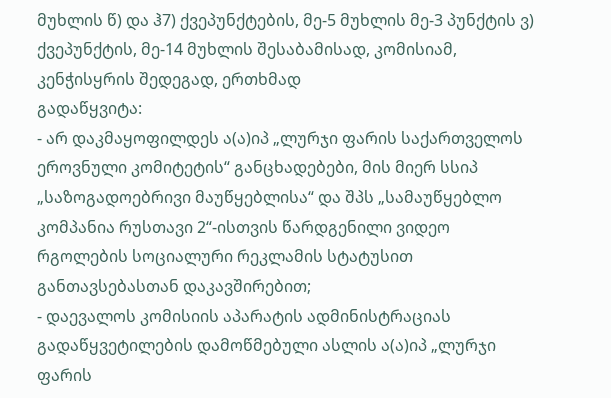მუხლის წ) და ჰ7) ქვეპუნქტების, მე-5 მუხლის მე-3 პუნქტის ვ) ქვეპუნქტის, მე-14 მუხლის შესაბამისად, კომისიამ, კენჭისყრის შედეგად, ერთხმად
გადაწყვიტა:
- არ დაკმაყოფილდეს ა(ა)იპ „ლურჯი ფარის საქართველოს ეროვნული კომიტეტის“ განცხადებები, მის მიერ სსიპ „საზოგადოებრივი მაუწყებლისა“ და შპს „სამაუწყებლო კომპანია რუსთავი 2“-ისთვის წარდგენილი ვიდეო რგოლების სოციალური რეკლამის სტატუსით განთავსებასთან დაკავშირებით;
- დაევალოს კომისიის აპარატის ადმინისტრაციას გადაწყვეტილების დამოწმებული ასლის ა(ა)იპ „ლურჯი ფარის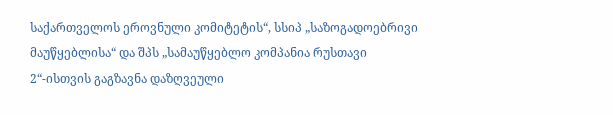საქართველოს ეროვნული კომიტეტის“, სსიპ „საზოგადოებრივი მაუწყებლისა“ და შპს „სამაუწყებლო კომპანია რუსთავი 2“-ისთვის გაგზავნა დაზღვეული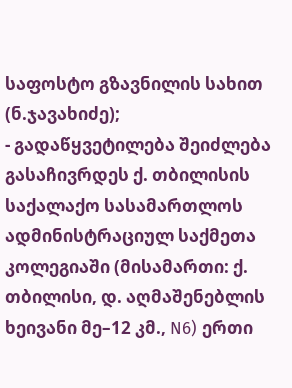საფოსტო გზავნილის სახით (ნ.ჯავახიძე);
- გადაწყვეტილება შეიძლება გასაჩივრდეს ქ. თბილისის საქალაქო სასამართლოს ადმინისტრაციულ საქმეთა კოლეგიაში (მისამართი: ქ. თბილისი, დ. აღმაშენებლის ხეივანი მე–12 კმ., N6) ერთი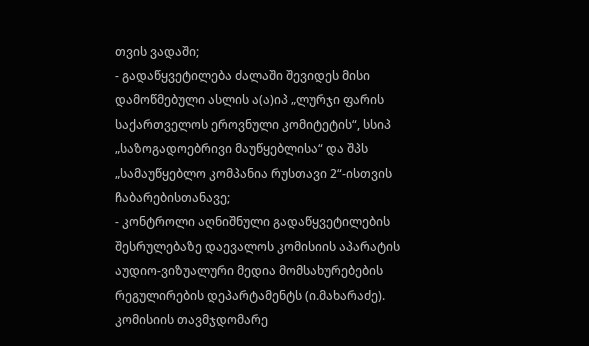თვის ვადაში;
- გადაწყვეტილება ძალაში შევიდეს მისი დამოწმებული ასლის ა(ა)იპ „ლურჯი ფარის საქართველოს ეროვნული კომიტეტის“, სსიპ „საზოგადოებრივი მაუწყებლისა“ და შპს „სამაუწყებლო კომპანია რუსთავი 2“-ისთვის ჩაბარებისთანავე;
- კონტროლი აღნიშნული გადაწყვეტილების შესრულებაზე დაევალოს კომისიის აპარატის აუდიო-ვიზუალური მედია მომსახურებების რეგულირების დეპარტამენტს (ი.მახარაძე).
კომისიის თავმჯდომარე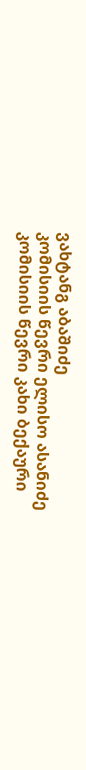ვახტანგ აბაშიძე
კომისიის წევრი ელისო ასანიძე
კომისიის წევრი კახი ბექაური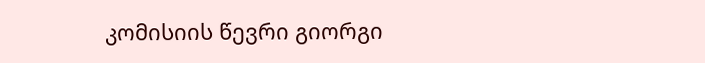კომისიის წევრი გიორგი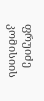ფრუიძე
კომისიის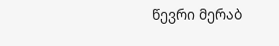წევრი მერაბ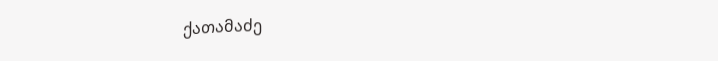ქათამაძე